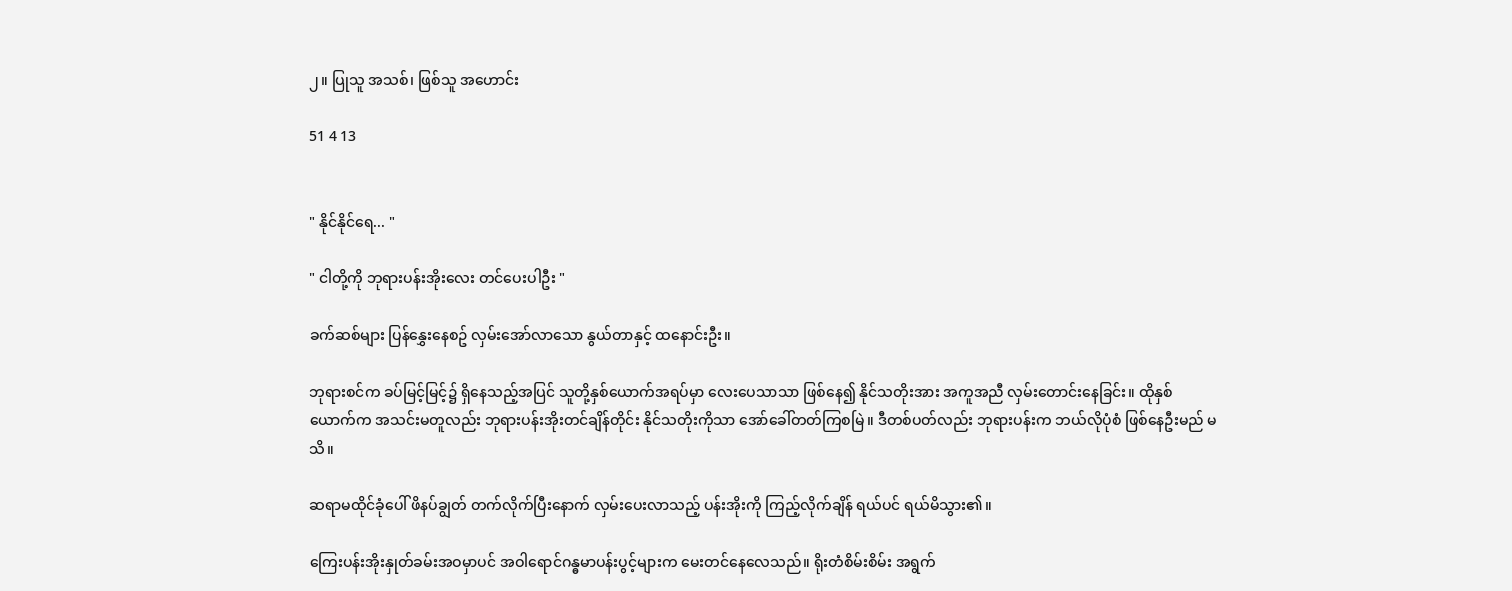၂။ ပြုသူ အသစ်၊ ဖြစ်သူ အဟောင်း

51 4 13


" နိုင်နိုင်ရေ... "

" ငါတို့ကို ဘုရားပန်းအိုးလေး တင်ပေးပါဦး "

ခက်ဆစ်များ ပြန်နွှေးနေစဥ် လှမ်းအော်လာသော နွယ်တာနှင့် ထနောင်းဦး။

ဘုရားစင်က ခပ်မြင့်မြင့်၌ ရှိနေသည့်အပြင် သူတို့နှစ်ယောက်အရပ်မှာ လေးပေသာသာ ဖြစ်နေ၍ နိုင်သတိုးအား အကူအညီ လှမ်းတောင်းနေခြင်း။ ထိုနှစ်ယောက်က အသင်းမတူလည်း ဘုရားပန်းအိုးတင်ချိန်တိုင်း နိုင်သတိုးကိုသာ အော်ခေါ်တတ်ကြစမြဲ။ ဒီတစ်ပတ်လည်း ဘုရားပန်းက ဘယ်လိုပုံစံ ဖြစ်နေဦးမည် မသိ။

ဆရာမထိုင်ခုံပေါ် ဖိနပ်ချွတ် တက်လိုက်ပြီးနောက် လှမ်းပေးလာသည့် ပန်းအိုးကို ကြည့်လိုက်ချိန် ရယ်ပင် ရယ်မိသွား၏။

ကြေးပန်းအိုးနှုတ်ခမ်းအဝမှာပင် အဝါရောင်ဂန္ဓမာပန်းပွင့်များက မေးတင်နေလေသည်။ ရိုးတံစိမ်းစိမ်း အရွက်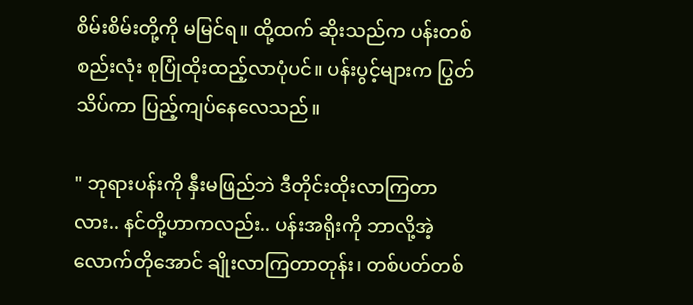စိမ်းစိမ်းတို့ကို မမြင်ရ။ ထို့ထက် ဆိုးသည်က ပန်းတစ်စည်းလုံး စုပြုံထိုးထည့်လာပုံပင်။ ပန်းပွင့်များက ပြွတ်သိပ်ကာ ပြည့်ကျပ်နေလေသည်။

" ဘုရားပန်းကို နှီးမဖြည်ဘဲ ဒီတိုင်းထိုးလာကြတာလား.. နင်တို့ဟာကလည်း.. ပန်းအရိုးကို ဘာလို့အဲ့လောက်တိုအောင် ချိုးလာကြတာတုန်း၊ တစ်ပတ်တစ်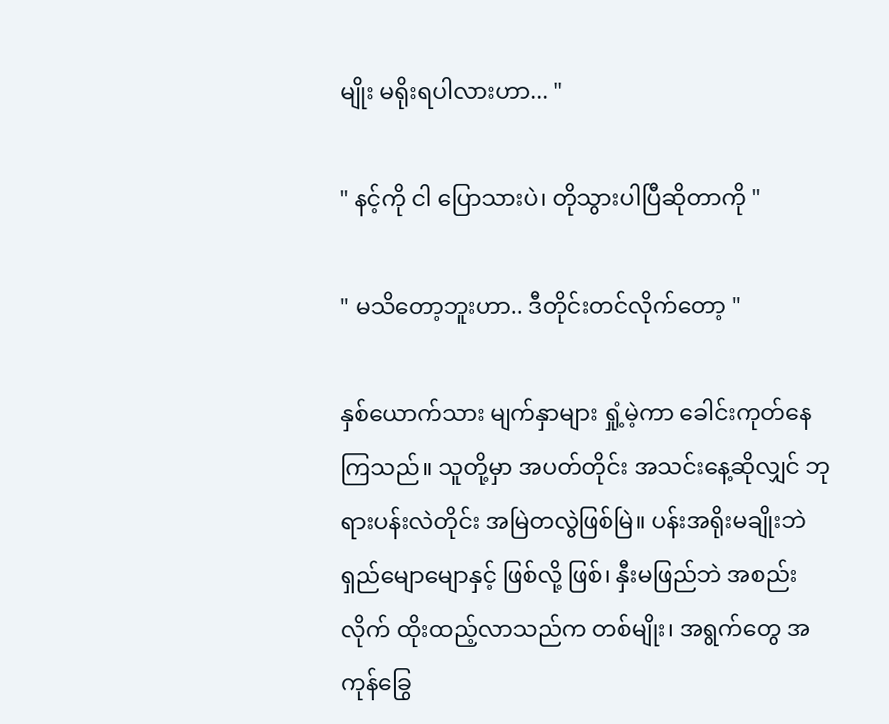မျိုး မရိုးရပါလားဟာ... "

" နင့်ကို ငါ ပြောသားပဲ၊ တိုသွားပါပြီဆိုတာကို "

" မသိတော့ဘူးဟာ.. ဒီတိုင်းတင်လိုက်တော့ "

နှစ်ယောက်သား မျက်နှာများ ရှုံ့မဲ့ကာ ခေါင်းကုတ်နေကြသည်။ သူတို့မှာ အပတ်တိုင်း အသင်းနေ့ဆိုလျှင် ဘုရားပန်းလဲတိုင်း အမြဲတလွဲဖြစ်မြဲ။ ပန်းအရိုးမချိုးဘဲ ရှည်မျောမျောနှင့် ဖြစ်လို့ ဖြစ်၊ နှီးမဖြည်ဘဲ အစည်းလိုက် ထိုးထည့်လာသည်က တစ်မျိုး၊ အရွက်တွေ အကုန်ခြွေ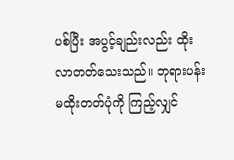ပစ်ပြီး အပွင့်ချည်းလည်း ထိုးလာတတ်သေးသည်။ ဘုရားပန်း မထိုးတတ်ပုံကို ကြည့်လျှင်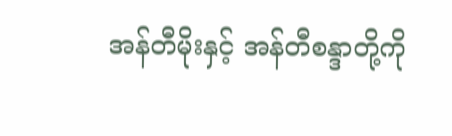အန်တီမိုးနှင့် အန်တီစန္ဒာတို့ကို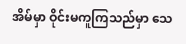အိမ်မှာ ဝိုင်းမကူကြသည်မှာ သေ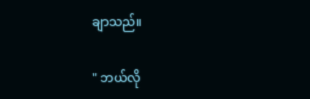ချာသည်။

" ဘယ်လို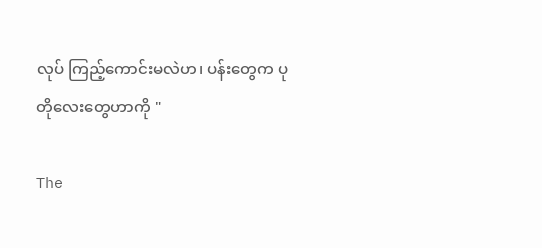လုပ် ကြည့်ကောင်းမလဲဟ၊ ပန်းတွေက ပုတိုလေးတွေဟာကို "

The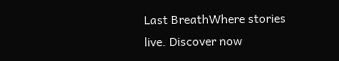Last BreathWhere stories live. Discover now